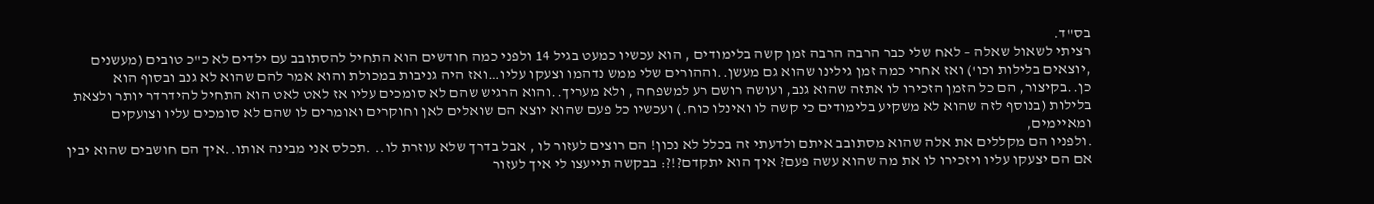בס"ד.
רציתי לשאול שאלה – לאח שלי כבר הרבה הרבה זמן קשה בלימודים , הוא עכשיו כמעט בגיל 14 ולפני כמה חודשים הוא התחיל להסתובב עם ילדים לא כ"כ טובים (מעשנים ,יוצאים בלילות וכו') ואז אחרי כמה זמן גילינו שהוא גם מעשן..וההורים שלי ממש נדהמו וצעקו עליו…ואז היה גניבות במכולת והוא אמר להם שהוא לא גנב ובסוף הוא כן..בקיצור, הם כל הזמן הזכירו לו אתזה שהוא גנב, ועושה רושם רע למשפחה , ולא מעריך..והוא הרגיש שהם לא סומכים עליו אז לאט לאט הוא התחיל להידרדר יותר ולצאת בלילות (בנוסף לזה שהוא לא משקיע בלימודים כי קשה לו ואינלו כוח.) ועכשיו כל פעם שהוא יוצא הם שואלים לאן וחוקרים ואומרים לו שהם לא סומכים עליו וצועקים ומאיימים,
.ולפניו הם מקללים את אלה שהוא מסתובב איתם ולדעתי זה בכלל לא נכון! הם רוצים לעזור לו , אבל בדרך שלא עוזרת לו.. .תכלס אני מבינה אותו..איך הם חושבים שהוא יבין אם הם יצעקו עליו ויזכירו לו את מה שהוא עשה פעם? איך הוא יתקדם?!?: בבקשה תייעצו לי איך לעזור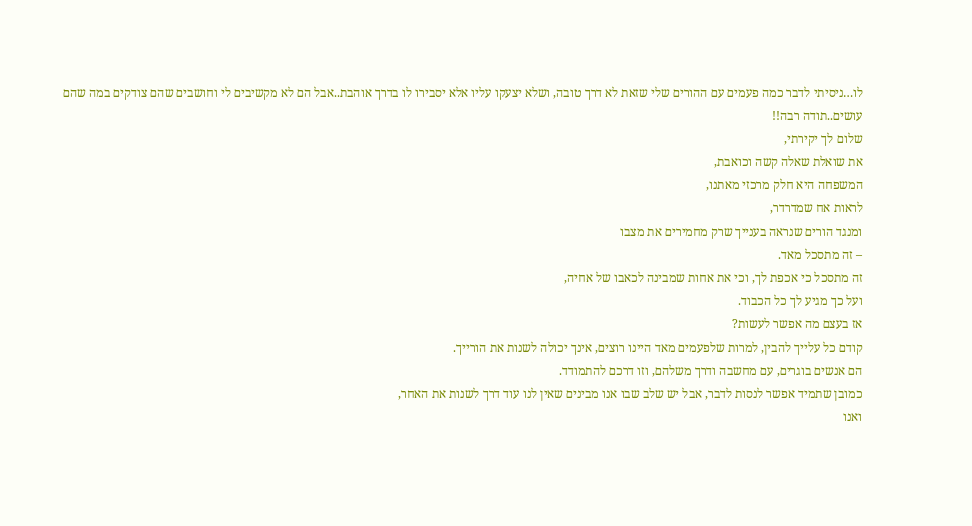לו…ניסיתי לדבר כמה פעמים עם ההורים שלי שזאת לא דרך טובה, ושלא יצעקו עליו אלא יסבירו לו בדרך אוהבת..אבל הם לא מקשיבים לי וחושבים שהם צודקים במה שהם עושים..תודה רבה!!
שלום לך יקירתי,
את שואלת שאלה קשה וכואבת,
המשפחה היא חלק מרכזי מאתנו,
לראות אח שמדרדר,
ומנגד הורים שנראה בענייך שרק מחמירים את מצבו
– זה מתסכל מאד.
זה מתסכל כי אכפת לך, וכי את אחות שמבינה לכאבו של אחיה,
ועל כך מגיע לך כל הכבוד.
אז בעצם מה אפשר לעשות?
קודם כל עלייך להבין, למרות שלפעמים מאד היינו רוצים, אינך יכולה לשנות את הורייך.
הם אנשים בוגרים, עם מחשבה ודרך משלהם, וזו דרכם להתמודד.
כמובן שתמיד אפשר לנסות לדבר, אבל יש שלב שבו אנו מבינים שאין לנו עוד דרך לשנות את האחר,
ואנו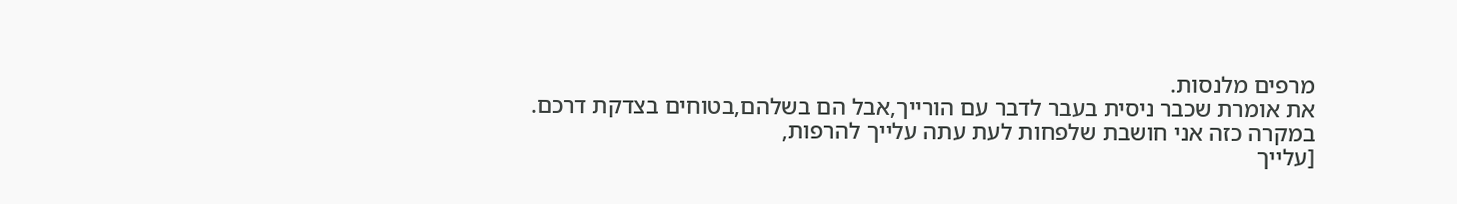מרפים מלנסות.
את אומרת שכבר ניסית בעבר לדבר עם הורייך,אבל הם בשלהם,בטוחים בצדקת דרכם.
במקרה כזה אני חושבת שלפחות לעת עתה עלייך להרפות,
[עלייך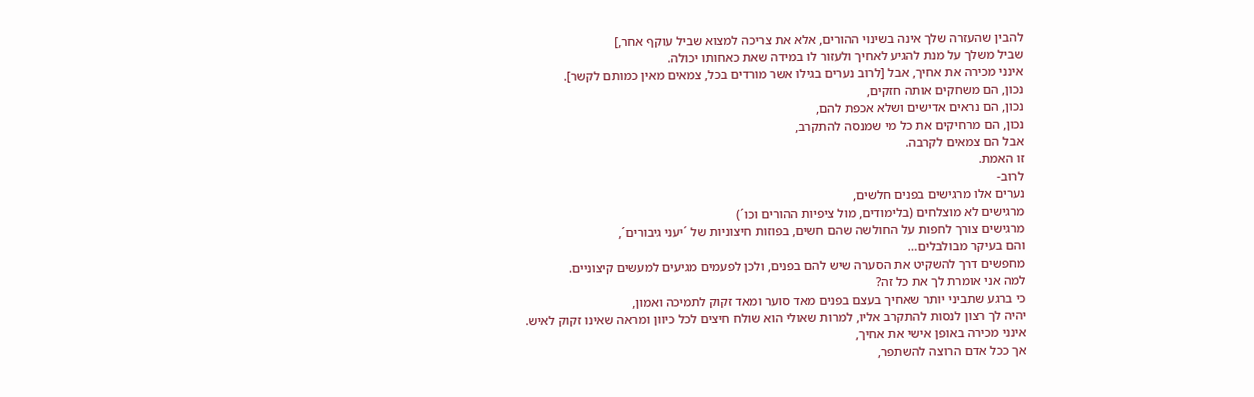להבין שהעזרה שלך אינה בשינוי ההורים, אלא את צריכה למצוא שביל עוקף אחר,]
שביל משלך על מנת להגיע לאחיך ולעזור לו במידה שאת כאחותו יכולה.
אינני מכירה את אחיך, אבל [לרוב נערים בגילו אשר מורדים בכל, צמאים מאין כמותם לקשר].
נכון, הם משחקים אותה חזקים,
נכון, הם נראים אדישים ושלא אכפת להם,
נכון, הם מרחיקים את כל מי שמנסה להתקרב,
אבל הם צמאים לקרבה.
זו האמת.
לרוב-
נערים אלו מרגישים בפנים חלשים,
מרגישים לא מוצלחים (בלימודים, מול ציפיות ההורים וכו´)
מרגישים צורך לחפות על החולשה שהם חשים, בפוזות חיצוניות של ´יעני גיבורים´,
והם בעיקר מבולבלים…
מחפשים דרך להשקיט את הסערה שיש להם בפנים, ולכן לפעמים מגיעים למעשים קיצוניים.
למה אני אומרת לך את כל זה?
כי ברגע שתביני יותר שאחיך בעצם בפנים מאד סוער ומאד זקוק לתמיכה ואמון,
יהיה לך רצון לנסות להתקרב אליו, למרות שאולי הוא שולח חיצים לכל כיוון ומראה שאינו זקוק לאיש.
אינני מכירה באופן אישי את אחיך,
אך ככל אדם הרוצה להשתפר,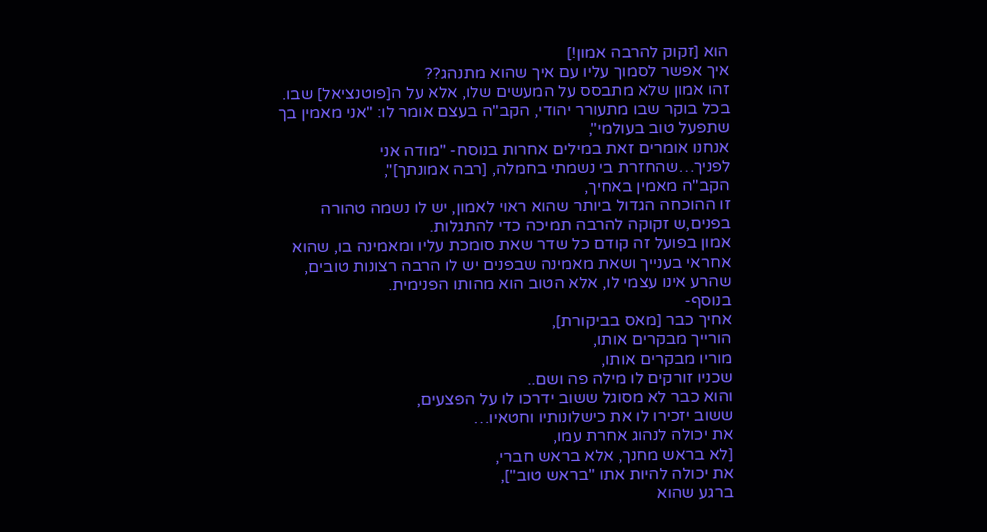הוא [זקוק להרבה אמון!]
איך אפשר לסמוך עליו עם איך שהוא מתנהג??
זהו אמון שלא מתבסס על המעשים שלו, אלא על ה[פוטנציאל] שבו.
בכל בוקר שבו מתעורר יהודי, הקב"ה בעצם אומר לו: "אני מאמין בך שתפעל טוב בעולמי",
אנחנו אומרים זאת במילים אחרות בנוסח- "מודה אני לפניך…שהחזרת בי נשמתי בחמלה, [רבה אמונתך]",
הקב"ה מאמין באחיך,
זו ההוכחה הגדול ביותר שהוא ראוי לאמון, יש לו נשמה טהורה בפנים,ש זקוקה להרבה תמיכה כדי להתגלות.
אמון בפועל זה קודם כל שדר שאת סומכת עליו ומאמינה בו, שהוא אחראי בענייך ושאת מאמינה שבפנים יש לו הרבה רצונות טובים,
שהרע אינו עצמי לו, אלא הטוב הוא מהותו הפנימית.
בנוסף-
אחיך כבר [מאס בביקורת],
הורייך מבקרים אותו,
מוריו מבקרים אותו,
שכניו זורקים לו מילה פה ושם..
והוא כבר לא מסוגל ששוב ידרכו לו על הפצעים,
ששוב יזכירו לו את כישלונותיו וחטאיו…
את יכולה לנהוג אחרת עמו,
[לא בראש מחנך, אלא בראש חברי,
את יכולה להיות אתו "בראש טוב"],
ברגע שהוא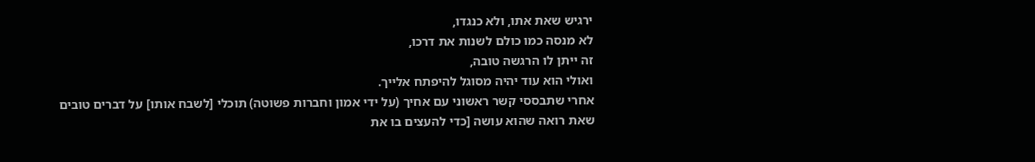ירגיש שאת אתו, ולא כנגדו,
לא מנסה כמו כולם לשנות את דרכו,
זה ייתן לו הרגשה טובה,
ואולי הוא עוד יהיה מסוגל להיפתח אלייך.
אחרי שתבססי קשר ראשוני עם אחיך (על ידי אמון וחברות פשוטה) תוכלי [לשבח אותו] על דברים טובים שאת רואה שהוא עושה [כדי להעצים בו את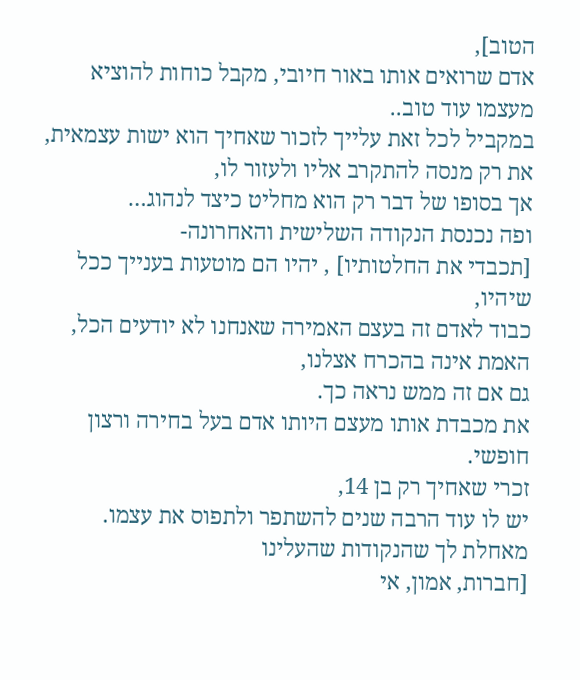הטוב],
אדם שרואים אותו באור חיובי, מקבל כוחות להוציא מעצמו עוד טוב..
במקביל לכל זאת עלייך לזכור שאחיך הוא ישות עצמאית,
את רק מנסה להתקרב אליו ולעזור לו,
אך בסופו של דבר רק הוא מחליט כיצד לנהוג…
ופה נכנסת הנקודה השלישית והאחרונה-
[תכבדי את החלטותיו] , יהיו הם מוטעות בענייך ככל שיהיו,
כבוד לאדם זה בעצם האמירה שאנחנו לא יודעים הכל,
האמת אינה בהכרח אצלנו,
גם אם זה ממש נראה כך.
את מכבדת אותו מעצם היותו אדם בעל בחירה ורצון חופשי.
זכרי שאחיך רק בן 14,
יש לו עוד הרבה שנים להשתפר ולתפוס את עצמו.
מאחלת לך שהנקודות שהעלינו
[חברות, אמון, אי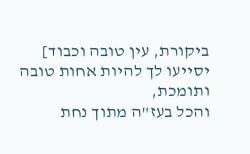ביקורת, עין טובה וכבוד]
יסייעו לך להיות אחות טובה ותומכת,
והכל בעז"ה מתוך נחת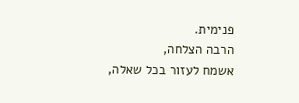פנימית.
הרבה הצלחה,
אשמח לעזור בכל שאלה,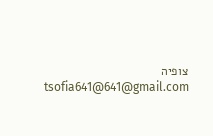צופיה
tsofia641@641@gmail.com